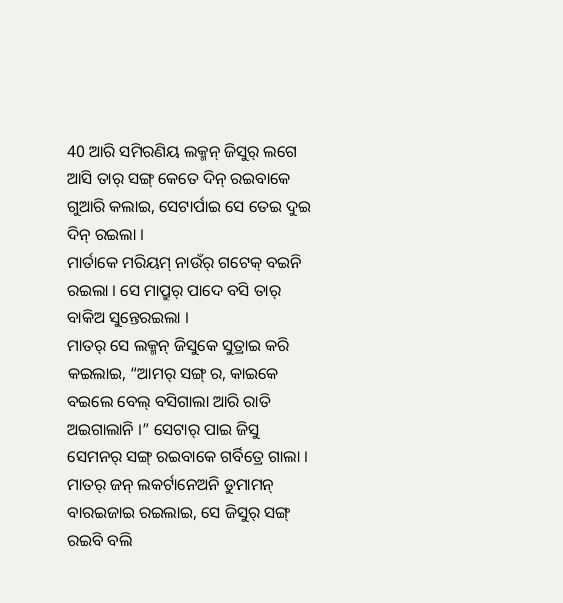40 ଆରି ସମିରଣିୟ ଲକ୍ମନ୍ ଜିସୁର୍ ଲଗେ ଆସି ତାର୍ ସଙ୍ଗ୍ କେତେ ଦିନ୍ ରଇବାକେ ଗୁଆରି କଲାଇ, ସେଟାର୍ପାଇ ସେ ତେଇ ଦୁଇ ଦିନ୍ ରଇଲା ।
ମାର୍ତାକେ ମରିୟମ୍ ନାଉଁର୍ ଗଟେକ୍ ବଇନି ରଇଲା । ସେ ମାପ୍ରୁର୍ ପାଦେ ବସି ତାର୍ ବାକିଅ ସୁନ୍ତେରଇଲା ।
ମାତର୍ ସେ ଲକ୍ମନ୍ ଜିସୁକେ ସୁତ୍ରାଇ କରି କଇଲାଇ, “ଆମର୍ ସଙ୍ଗ୍ ର, କାଇକେ ବଇଲେ ବେଲ୍ ବସିଗାଲା ଆରି ରାତି ଅଇଗାଲାନି ।” ସେଟାର୍ ପାଇ ଜିସୁ ସେମନର୍ ସଙ୍ଗ୍ ରଇବାକେ ଗର୍ବିତ୍ରେ ଗାଲା ।
ମାତର୍ ଜନ୍ ଲକର୍ଟାନେଅନି ଡୁମାମନ୍ ବାରଇଜାଇ ରଇଲାଇ, ସେ ଜିସୁର୍ ସଙ୍ଗ୍ ରଇବି ବଲି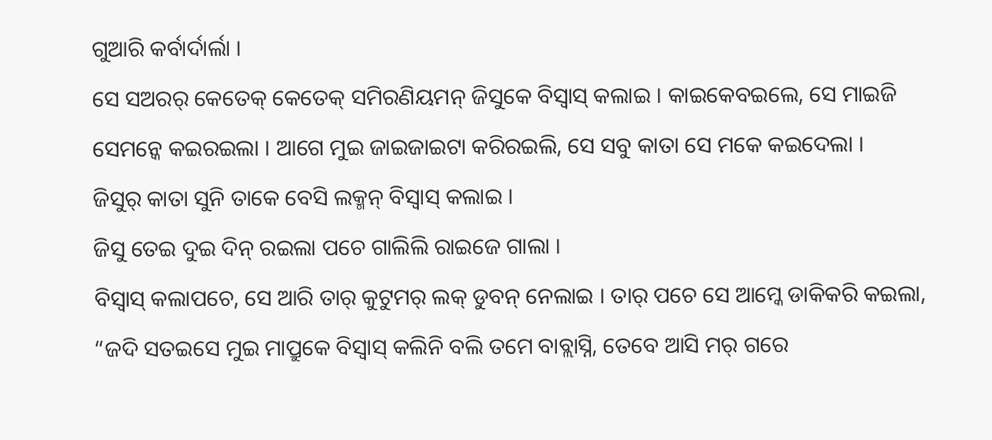ଗୁଆରି କର୍ବାର୍ଦାର୍ଲା ।
ସେ ସଅରର୍ କେତେକ୍ କେତେକ୍ ସମିରଣିୟମନ୍ ଜିସୁକେ ବିସ୍ବାସ୍ କଲାଇ । କାଇକେବଇଲେ, ସେ ମାଇଜି ସେମନ୍କେ କଇରଇଲା । ଆଗେ ମୁଇ ଜାଇଜାଇଟା କରିରଇଲି, ସେ ସବୁ କାତା ସେ ମକେ କଇଦେଲା ।
ଜିସୁର୍ କାତା ସୁନି ତାକେ ବେସି ଲକ୍ମନ୍ ବିସ୍ବାସ୍ କଲାଇ ।
ଜିସୁ ତେଇ ଦୁଇ ଦିନ୍ ରଇଲା ପଚେ ଗାଲିଲି ରାଇଜେ ଗାଲା ।
ବିସ୍ବାସ୍ କଲାପଚେ, ସେ ଆରି ତାର୍ କୁଟୁମର୍ ଲକ୍ ଡୁବନ୍ ନେଲାଇ । ତାର୍ ପଚେ ସେ ଆମ୍କେ ଡାକିକରି କଇଲା, “ଜଦି ସତଇସେ ମୁଇ ମାପ୍ରୁକେ ବିସ୍ବାସ୍ କଲିନି ବଲି ତମେ ବାବ୍ଲାସ୍ନି, ତେବେ ଆସି ମର୍ ଗରେ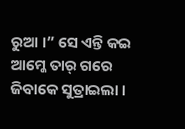ରୁଆ ।” ସେ ଏନ୍ତି କଇ ଆମ୍କେ ତାର୍ ଗରେ ଜିବାକେ ସୁତ୍ରାଇଲା ।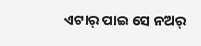ଏଟାର୍ ପାଇ ସେ ନଅର୍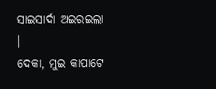ସାଇସାର୍ଦା ଅଇରଇଲା ।
ଦେକା, ମୁଇ କାପାଟେ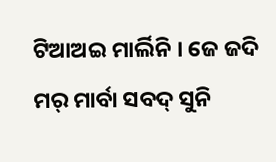ଟିଆଅଇ ମାର୍ଲିନି । ଜେ ଜଦି ମର୍ ମାର୍ବା ସବଦ୍ ସୁନି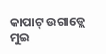କାପାଟ୍ ଉଗାଡ୍ଲେ ମୁଇ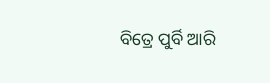ବିତ୍ରେ ପୁର୍ବି ଆରି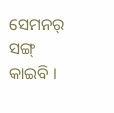ସେମନର୍ ସଙ୍ଗ୍ କାଇବି ।